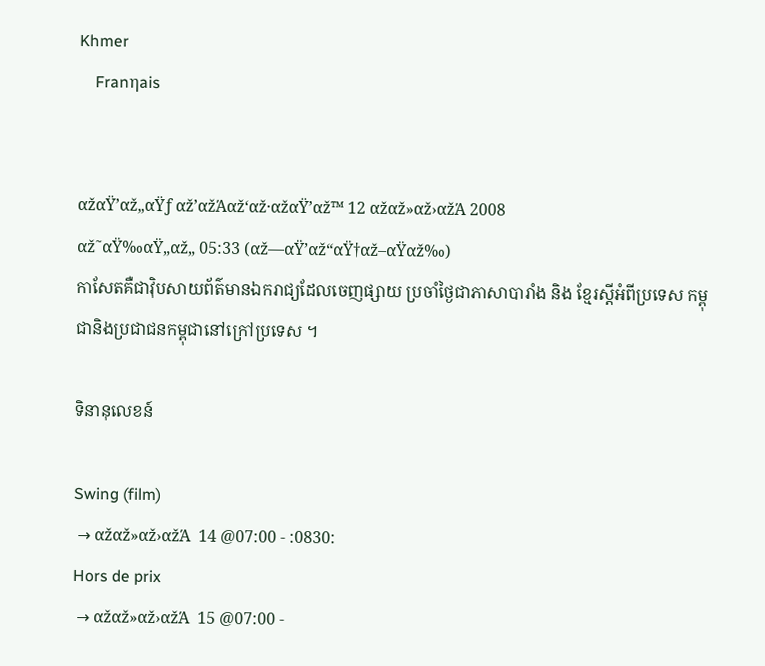Khmer
    Franηais


αžαŸ’αž„αŸƒ αž’αžΆαž‘αž·αžαŸ’αž™ 12 αžαž»αž›αžΆ 2008
αž˜αŸ‰αŸ„αž„ 05:33 (αž—αŸ’αž“αŸ†αž–αŸαž‰)
កាសែតគឺជាវ៉ិបសាយព័ត៌មានឯករាជ្យដែលចេញផ្សាយ ប្រចាំថ្ងៃជាភាសាបារាំង និង ខ្មែរស្តីអំពីប្រទេស កម្ពុជានិងប្រជាជនកម្ពុជានៅក្រៅប្រទេស ។

ទិនានុលេខន៍

Swing (film)
 → αžαž»αž›αžΆ  14 @07:00 - :0830:
Hors de prix
 → αžαž»αž›αžΆ  15 @07:00 -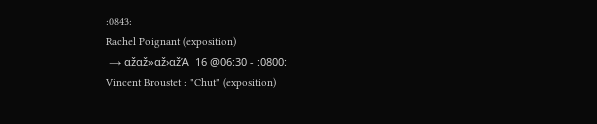:0843:
Rachel Poignant (exposition)
 → αžαž»αž›αžΆ  16 @06:30 - :0800:
Vincent Broustet : "Chut" (exposition)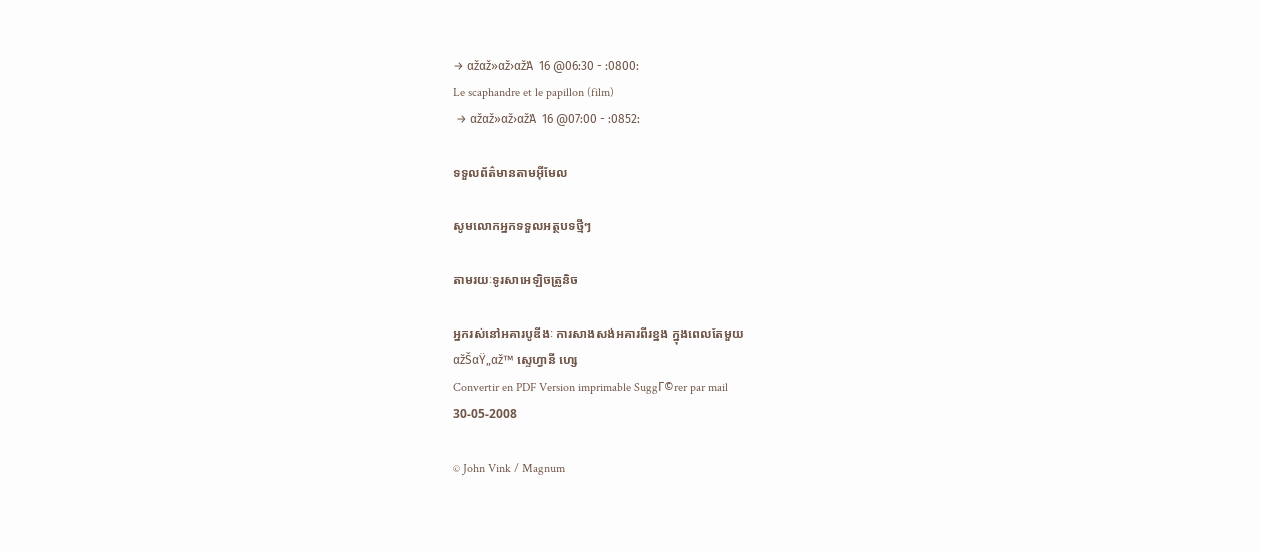→ αžαž»αž›αžΆ  16 @06:30 - :0800:
Le scaphandre et le papillon (film)
 → αžαž»αž›αžΆ  16 @07:00 - :0852:

ទទួលព័ត៌មានតាមអ៊ីមែល

សូមលោកអ្នកទទួលអត្ថបទថ្មីៗ

តាមរយៈទូរសាអេឡិចត្រូនិច

អ្នករស់នៅអគារបូឌីងៈ ការសាងសង់អគារពីរខ្នង ក្នុងពេលតែមួយ
αžŠαŸ„αž™ ស្ទេហ្វានី ហ្សេ
Convertir en PDF Version imprimable SuggΓ©rer par mail
30-05-2008

© John Vink / Magnum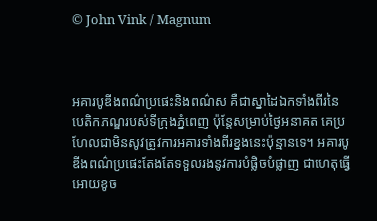© John Vink / Magnum



អគារបូឌីងពណ៌ប្រផេះនិងពណ៌ស គឺជាស្នាដៃឯកទាំងពីរនៃបេតិកភណ្ឌរបស់ទីក្រុងភ្នំពេញ ប៉ុន្តែសម្រាប់ថ្ងៃអនាគត គេប្រហែលជាមិនសូវត្រូវការអគារទាំងពីរខ្នងនេះប៉ុន្មានទេ។ អគារបូឌីងពណ៌ប្រផេះតែងតែទទួលរងនូវការបំផ្លិចបំផ្លាញ ជាហេតុធ្វើអោយខូច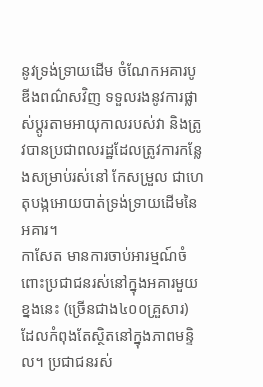នូវទ្រង់ទ្រាយដើម ចំណែកអគារបូឌីងពណ៌សវិញ ទទួលរងនូវការផ្លាស់ប្តូរតាមអាយុកាលរបស់វា និងត្រូវបានប្រជាពលរដ្ឋដែលត្រូវការកន្លែងសម្រាប់រស់នៅ កែសម្រួល ជាហេតុបង្កអោយបាត់ទ្រង់ទ្រាយដើមនៃអគារ។
កាសែត មានការចាប់អារម្មណ៍ចំពោះប្រជាជនរស់នៅក្នុងអគារមួយខ្នងនេះ (ច្រើនជាង៤០០គ្រួសារ) ដែលកំពុងតែស្ថិតនៅក្នុងភាពមន្ទិល។ ប្រជាជនរស់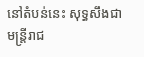នៅតំបន់នេះ សុទ្ធសឹងជាមន្ត្រីរាជ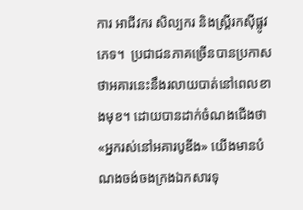ការ អាជីវករ សិល្បករ និងស្រ្តីរកស៊ីផ្លូវភេទ។  ប្រជាជនភាគច្រើនបានប្រកាសថាអគារនេះនឹងរលាយបាត់នៅពេលខាងមុខ។ ដោយបានដាក់ចំណងជើងថា «អ្នករស់នៅអគារបូឌីង» យើងមានបំណងចង់ចងក្រងឯកសារទុ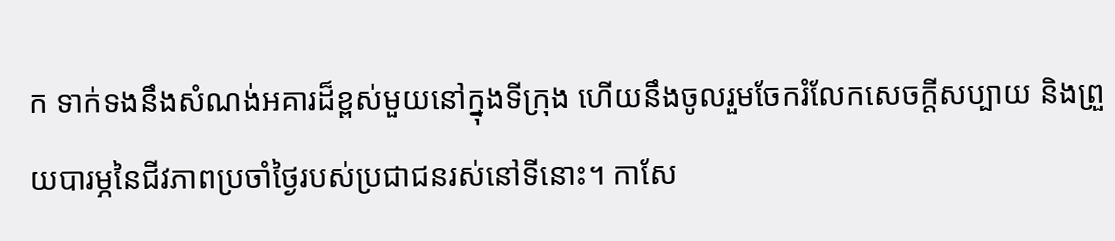ក ទាក់ទងនឹងសំណង់អគារដ៏ខ្ពស់មួយនៅក្នុងទីក្រុង ហើយនឹងចូលរួមចែករំលែកសេចក្តីសប្បាយ និងព្រួយបារម្ភនៃជីវភាពប្រចាំថ្ងៃរបស់ប្រជាជនរស់នៅទីនោះ។ កាសែ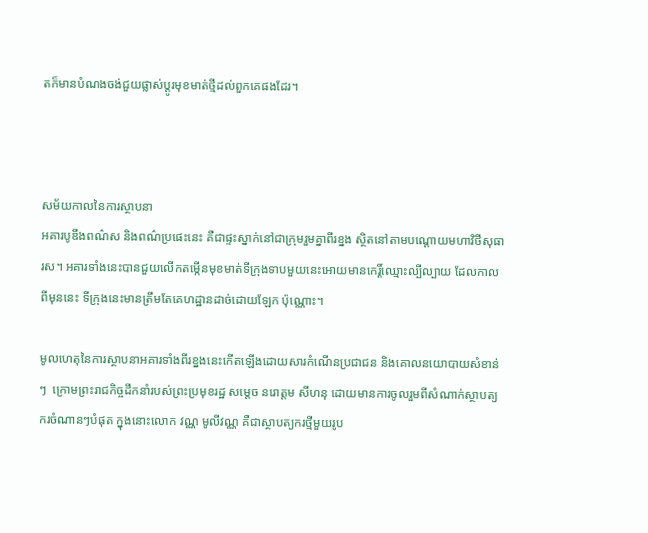តក៏មានបំណងចង់ជួយផ្លាស់ប្តូរមុខមាត់ថ្មីដល់ពួកគេផងដែរ។



សម័យកាលនៃការស្ថាបនា
អគារបូឌីងពណ៌ស និងពណ៌ប្រផេះនេះ គឺជាផ្ទះស្នាក់នៅជាក្រុមរួមគ្នាពីរខ្នង ស្ថិតនៅតាមបណ្តោយមហាវិថីសុធារស។ អគារទាំងនេះបានជួយលើកតម្កើនមុខមាត់ទីក្រុងទាបមួយនេះអោយមានកេរ្តិ៍ឈ្មោះល្បីល្បាយ ដែលកាលពីមុននេះ ទីក្រុងនេះមានត្រឹមតែគេហដ្ឋានដាច់ដោយឡែក ប៉ុណ្ណោះ។

មូលហេតុនៃការស្ថាបនាអគារទាំងពីរខ្នងនេះកើតឡើងដោយសារកំណើនប្រជាជន និងគោលនយោបាយសំខាន់ៗ  ក្រោមព្រះរាជកិច្ចដឹកនាំរបស់ព្រះប្រមុខរដ្ឋ សម្តេច នរោត្តម សីហនុ ដោយមានការចូលរួមពីសំណាក់ស្ថាបត្យករចំណានៗបំផុត ក្នុងនោះលោក វណ្ណ មូលីវណ្ណ គឺជាស្ថាបត្យករថ្មីមួយរូប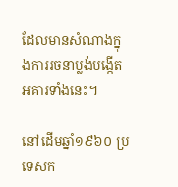ដែលមានសំណាងក្នុងការរចនាប្លង់បង្កើតអគារទាំងនេះ។

នៅដើមឆ្នាំ១៩៦០ ប្រទេសក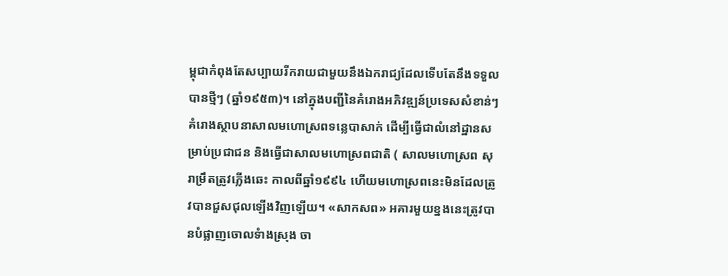ម្ពុជាកំពុងតែសប្បាយរីករាយជាមួយនឹងឯករាជ្យដែលទើបតែនឹងទទួលបានថ្មីៗ (ឆ្នាំ១៩៥៣)។ នៅក្នុងបញ្ជីនៃគំរោងអភិវឌ្ឍន៍ប្រទេសសំខាន់ៗ គំរោងស្ថាបនាសាលមហោស្រពទន្លេបាសាក់ ដើម្បីធ្វើជាលំនៅដ្ឋានសម្រាប់ប្រជាជន និងធ្វើជាសាលមហោស្រពជាតិ ( សាលមហោស្រព សុរាម្រឹតត្រូវភ្លើងឆេះ កាលពីឆ្នាំ១៩៩៤ ហើយមហោស្រពនេះមិនដែលត្រូវបានជួសជុលឡើងវិញឡើយ។ «សាកសព» អគារមួយខ្នងនេះត្រូវបានបំផ្លាញចោលទំាងស្រុង ចា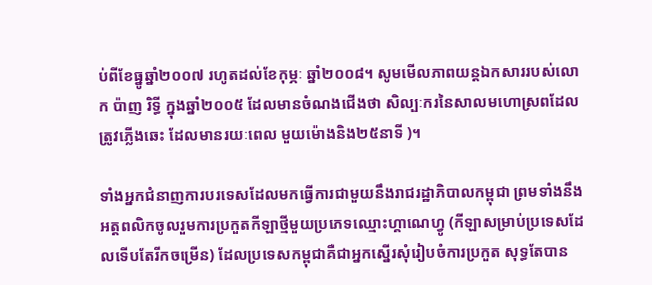ប់ពីខែធ្នូឆ្នាំ២០០៧ រហូតដល់ខែកុម្ភៈ ឆ្នាំ២០០៨។ សូមមើលភាពយន្តឯកសាររបស់លោក ប៉ាញ រិទ្ធី ក្នុងឆ្នាំ២០០៥ ដែលមានចំណងជើងថា សិល្បៈករនៃសាលមហោស្រពដែលត្រូវភ្លើងឆេះ ដែលមានរយៈពេល មួយម៉ោងនិង២៥នាទី )។

ទាំងអ្នកជំនាញការបរទេសដែលមកធ្វើការជាមួយនឹងរាជរដ្ឋាភិបាលកម្ពុជា ព្រមទាំងនឹងអត្តពលិកចូលរួមការប្រកួតកីឡាថ្មីមួយប្រភេទឈ្មោះហ្គាណេហ្វូ (កីឡាសម្រាប់ប្រទេសដែលទើបតែរីកចម្រើន) ដែលប្រទេសកម្ពុជាគឺជាអ្នកស្នើរសុំរៀបចំការប្រកួត សុទ្ធតែបាន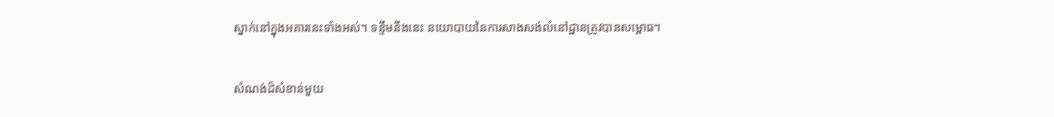ស្នាក់នៅក្នុងអគារនេះទាំងអស់។ ទន្ទឹមនឹងនេះ នយោបាយនៃការសាងសង់លំនៅដ្ឋានត្រូវបានសម្ពោធ។

សំណង់ដ៏សំខាន់មួយ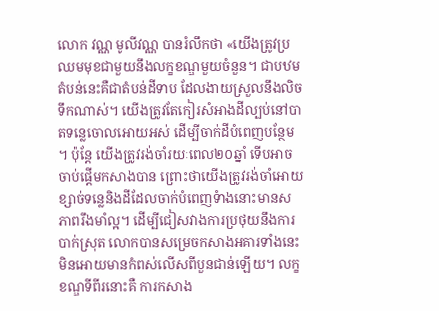លោក វណ្ណ មូលីវណ្ណ បានរំលឹកថា «យើងត្រូវប្រឈមមុខជាមួយនឹងលក្ខខណ្ឌមួយចំនួន។ ជាបឋម តំបន់នេះគឺជាតំបន់ដីទាប ដែលងាយស្រួលនឹងលិចទឹកណាស់។ យើងត្រូវតែកៀរសំអាងដីល្បប់នៅបាតទន្លេចោលអោយអស់ ដើម្បីចាក់ដីបំពេញបន្ថែម។ ប៉ុន្តែ យើងត្រូវរង់ចាំរយៈពេល២០ឆ្នាំ ទើបអាចចាប់ផ្តើមកសាងបាន ព្រោះថាយើងត្រូវរង់ចាំអោយខ្សាច់ទន្លេនិងដីដែលចាក់បំពេញទំាងនោះមានសភាពរឹងមាំល្អ។ ដើម្បីជៀសវាងការប្រថុយនឹងការបាក់ស្រុត លោកបានសម្រេចកសាងអគារទាំងនេះ មិនអោយមានកំពស់លើសពីបួនជាន់ឡើយ។ លក្ខខណ្ឌទីពីរនោះគឺ ការកសាង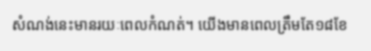សំណង់នេះមានរយៈពេលកំណត់។ យើងមានពេលត្រឹមតែ១៨ខែ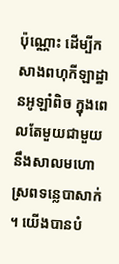ប៉ុណ្ណោះ ដើម្បីកសាងពហុកីឡាដ្ឋានអូឡាំពិច ក្នុងពេលតែមួយជាមួយនឹងសាលមហោស្រពទន្លេបាសាក់។ យើងបានបំ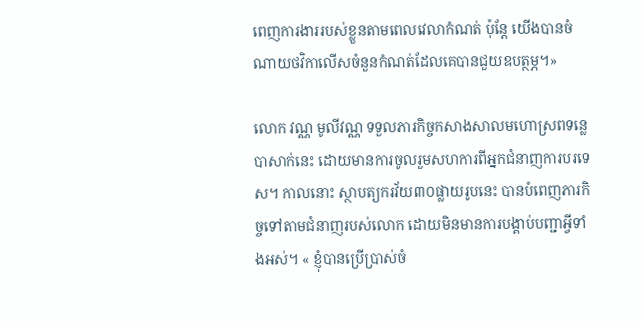ពេញការងាររបស់ខ្លួនតាមពេលវេលាកំណត់ ប៉ុន្តែ យើងបានចំណាយថវិកាលើសចំនួនកំណត់ដែលគេបានជួយឧបត្ថម្ភ។»

លោក វណ្ណ មូលីវណ្ណ ទទួលភារកិច្ចកសាងសាលមហោស្រពទន្លេបាសាក់នេះ ដោយមានការចូលរួមសហការពីអ្នកជំនាញការបរទេស។ កាលនោះ ស្ថាបត្យករវ័យ៣០ផ្លាយរូបនេះ បានបំពេញភារកិច្ចទៅតាមជំនាញរបស់លោក ដោយមិនមានការបង្គាប់បញ្ជាអ្វីទាំងអស់។ « ខ្ញុំបានប្រើប្រាស់ចំ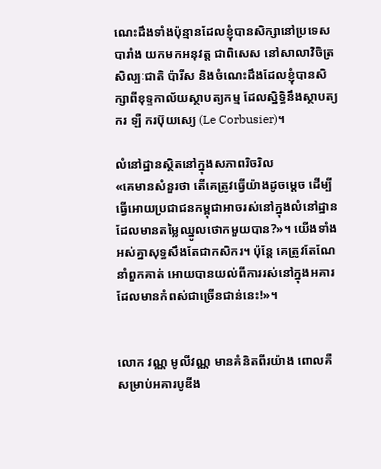ណេះដឹងទាំងប៉ុន្មានដែលខ្ញុំបានសិក្សានៅប្រទេសបារាំង យកមកអនុវត្ត ជាពិសេស នៅសាលាវិចិត្រសិល្បៈជាតិ ប៉ារីស និងចំណេះដឹងដែលខ្ញុំបានសិក្សាពីខុទ្ទកាល័យស្ថាបត្យកម្ម ដែលស្និទ្ធិនឹងស្ថាបត្យករ ឡឺ ករប៊ុយស្យេ (Le Corbusier)។

លំនៅដ្ឋានស្ថិតនៅក្នុងសភាពរិចរិល
«គេមានសំនួរថា តើគេត្រូវធ្វើយ៉ាងដូចម្តេច ដើម្បីធ្វើអោយប្រជាជនកម្ពុជាអាចរស់នៅក្នុងលំនៅដ្ឋានដែលមានតម្លៃឈ្នូលថោកមួយបាន?»។ យើងទាំងអស់គ្នាសុទ្ធសឹងតែជាកសិករ។ ប៉ុន្តែ គេត្រូវតែណែនាំពួកគាត់ អោយបានយល់ពីការរស់នៅក្នុងអគារដែលមានកំពស់ជាច្រើនជាន់នេះ!»។


លោក វណ្ណ មូលីវណ្ណ មានគំនិតពីរយ៉ាង ពោលគឺ សម្រាប់អគារបូឌីង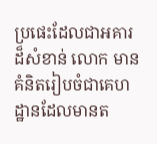ប្រផេះដែលជាអគារដ៏សំខាន់ លោក មានគំនិតរៀបចំជាគេហដ្ឋានដែលមានត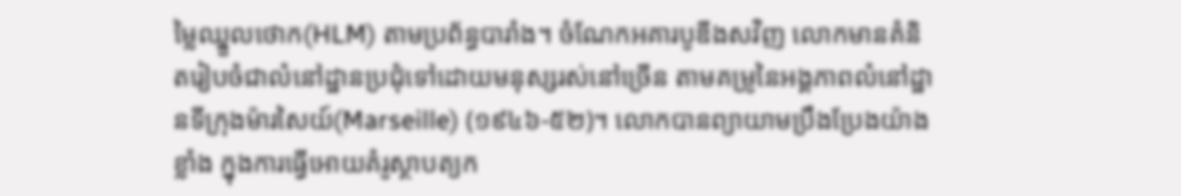ម្លៃឈ្នួលថោក(HLM) តាមប្រព័ន្ធបារាំង។ ចំណែកអគារបូឌីងសវិញ លោកមានគំនិតរៀបចំជាលំនៅដ្ឋានប្រជុំទៅដោយមនុស្សរស់នៅច្រើន តាមគម្រូនៃអង្គភាពលំនៅដ្ឋានទីក្រុងម៉ារសៃយ៍(Marseille) (១៩៤៦-៥២)។ លោកបានព្យាយាមប្រឹងប្រែងយ៉ាងខ្លាំង ក្នុងការធ្វើអោយគំរូស្ថាបត្យក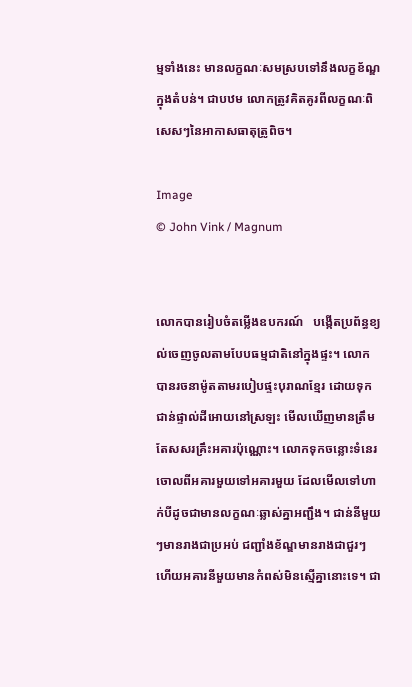ម្មទាំងនេះ មានលក្ខណៈសមស្របទៅនឹងលក្ខខ័ណ្ឌក្នុងតំបន់។ ជាបឋម លោកត្រូវគិតគូរពីលក្ខណៈពិសេសៗនៃអាកាសធាតុត្រូពិច។

Image
© John Vink / Magnum


លោកបានរៀបចំតម្លើងឧបករណ៍   បង្កើតប្រព័ន្ធខ្យល់ចេញចូលតាមបែបធម្មជាតិនៅក្នុងផ្ទះ។ លោកបានរចនាម៉ូតតាមរបៀបផ្ទះបុរាណខ្មែរ ដោយទុកជាន់ផ្ទាល់ដីអោយនៅស្រឡះ មើលឃើញមានត្រឹមតែសសរគ្រឹះអគារប៉ុណ្ណោះ។ លោកទុកចន្លោះទំនេរចោលពីអគារមួយទៅអគារមួយ ដែលមើលទៅហាក់បីដូចជាមានលក្ខណៈឆ្លាស់គ្នាអញ្ជឹង។ ជាន់នីមួយៗមានរាងជាប្រអប់ ជញ្ជាំងខ័ណ្ឌមានរាងជាជួរៗ ហើយអគារនីមួយមានកំពស់មិនស្មើគ្នានោះទេ។ ជា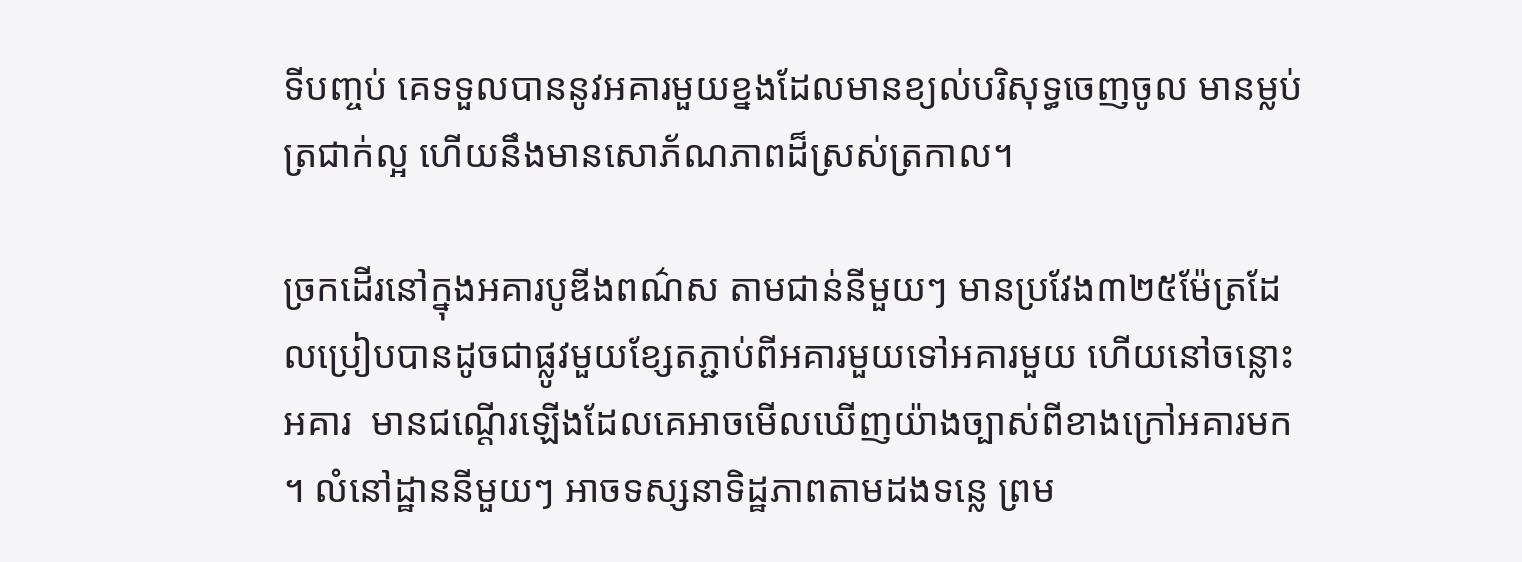ទីបញ្ចប់ គេទទួលបាននូវអគារមួយខ្នងដែលមានខ្យល់បរិសុទ្ធចេញចូល មានម្លប់ត្រជាក់ល្អ ហើយនឹងមានសោភ័ណភាពដ៏ស្រស់ត្រកាល។

ច្រកដើរនៅក្នុងអគារបូឌីងពណ៌ស តាមជាន់នីមួយៗ មានប្រវែង៣២៥ម៉ែត្រដែលប្រៀបបានដូចជាផ្លូវមួយខ្សែតភ្ជាប់ពីអគារមួយទៅអគារមួយ ហើយនៅចន្លោះអគារ  មានជណ្តើរឡើងដែលគេអាចមើលឃើញយ៉ាងច្បាស់ពីខាងក្រៅអគារមក។ លំនៅដ្ឋាននីមួយៗ អាចទស្សនាទិដ្ឋភាពតាមដងទន្លេ ព្រម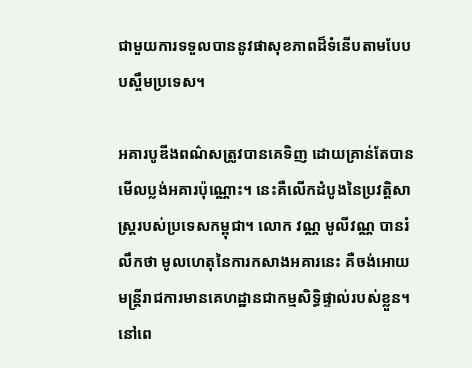ជាមួយការទទួលបាននូវផាសុខភាពដ៏ទំនើបតាមបែបបស្ចឹមប្រទេស។

អគារបូឌីងពណ៌សត្រូវបានគេទិញ ដោយគ្រាន់តែបានមើលប្លង់អគារប៉ុណ្ណោះ។ នេះគឺលើកដំបូងនៃប្រវត្តិសាស្រ្តរបស់ប្រទេសកម្ពុជា។ លោក វណ្ណ មូលីវណ្ណ បានរំលឹកថា មូលហេតុនៃការកសាងអគារនេះ គឺចង់អោយមន្ត្រីរាជការមានគេហដ្ឋានជាកម្មសិទ្ធិផ្ទាល់របស់ខ្លួន។ នៅពេ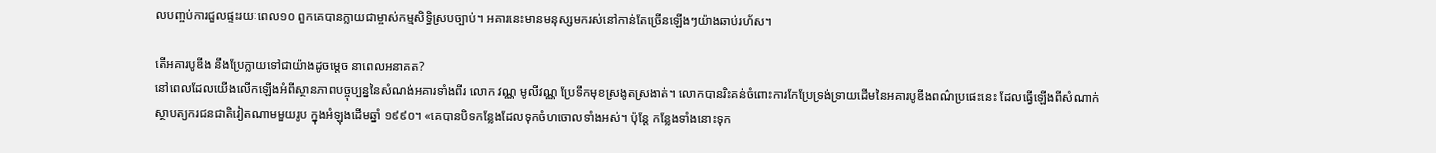លបញ្ចប់ការជួលផ្ទះរយៈពេល១០ ពួកគេបានក្លាយជាម្ចាស់កម្មសិទ្ធិស្របច្បាប់។ អគារនេះមានមនុស្សមករស់នៅកាន់តែច្រើនឡើងៗយ៉ាងឆាប់រហ័ស។

តើអគារបូឌីង នឹងប្រែក្លាយទៅជាយ៉ាងដូចម្តេច នាពេលអនាគត?
នៅពេលដែលយើងលើកឡើងអំពីស្ថានភាពបច្ចុប្បន្ននៃសំណង់អគារទាំងពីរ លោក វណ្ណ មូលីវណ្ណ ប្រែទឹកមុខស្រងូតស្រងាត់។ លោកបានរិះគន់ចំពោះការកែប្រែទ្រង់ទ្រាយដើមនៃអគារបូឌីងពណ៌ប្រផេះនេះ ដែលធ្វើឡើងពីសំណាក់ស្ថាបត្យករជនជាតិវៀតណាមមួយរូប ក្នុងអំឡុងដើមឆ្នាំ ១៩៩០។ «គេបានបិទកន្លែងដែលទុកចំហចោលទាំងអស់។ ប៉ុន្តែ កន្លែងទាំងនោះទុក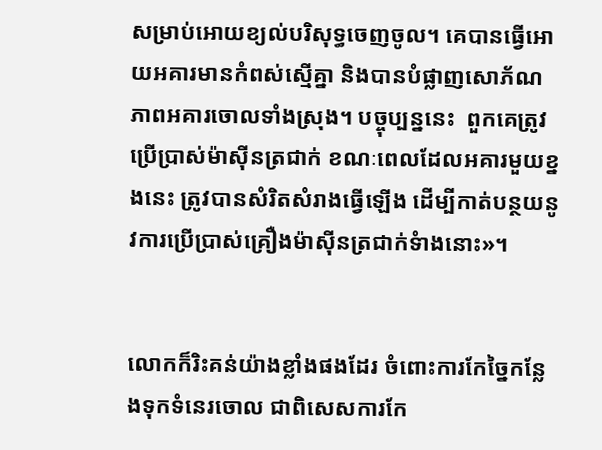សម្រាប់អោយខ្យល់បរិសុទ្ធចេញចូល។ គេបានធ្វើអោយអគារមានកំពស់ស្មើគ្នា និងបានបំផ្លាញសោភ័ណភាពអគារចោលទាំងស្រុង។ បច្ចុប្បន្ននេះ  ពួកគេត្រូវប្រើប្រាស់ម៉ាស៊ីនត្រជាក់ ខណៈពេលដែលអគារមួយខ្នងនេះ ត្រូវបានសំរិតសំរាងធ្វើឡើង ដើម្បីកាត់បន្ថយនូវការប្រើប្រាស់គ្រឿងម៉ាស៊ីនត្រជាក់ទំាងនោះ»។


លោកក៏រិះគន់យ៉ាងខ្លាំងផងដែរ ចំពោះការកែច្នៃកន្លែងទុកទំនេរចោល ជាពិសេសការកែ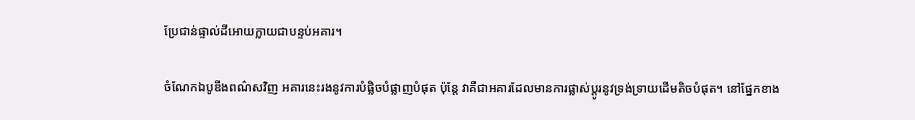ប្រែជាន់ផ្ទាល់ដីអោយក្លាយជាបន្ទប់អគារ។

ចំណែកឯបូឌីងពណ៌សវិញ អគារនេះរងនូវការបំផ្លិចបំផ្លាញបំផុត ប៉ុន្តែ វាគឺជាអគារដែលមានការផ្លាស់ប្តូរនូវទ្រង់ទ្រាយដើមតិចបំផុត។ នៅផ្នែកខាង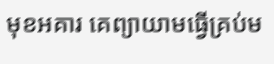មុខអគារ គេព្យាយាមធ្វើគ្រប់ម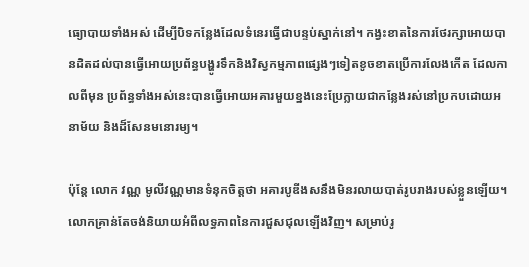ធ្យោបាយទាំងអស់ ដើម្បីបិទកន្លែងដែលទំនេរធ្វើជាបន្ទប់ស្នាក់នៅ។ កង្វះខាតនៃការថែរក្សាអោយបានដិតដល់បានធ្វើអោយប្រព័ន្ធបង្ហូរទឹកនិងវិស្វកម្មភាពផ្សេងៗទៀតខូចខាតប្រើការលែងកើត ដែលកាលពីមុន ប្រព័ន្ធទាំងអស់នេះបានធ្វើអោយអគារមួយខ្នងនេះប្រែក្លាយជាកន្លែងរស់នៅប្រកបដោយអនាម័យ និងដ៏សែនមនោរម្យ។

ប៉ុន្តែ លោក វណ្ណ មូលីវណ្ណមានទំនុកចិត្តថា អគារបូឌីងសនឹងមិនរលាយបាត់រូបរាងរបស់ខ្លួនឡើយ។ លោកគ្រាន់តែចង់និយាយអំពីលទ្ធភាពនៃការជួសជុលឡើងវិញ។ សម្រាប់រូ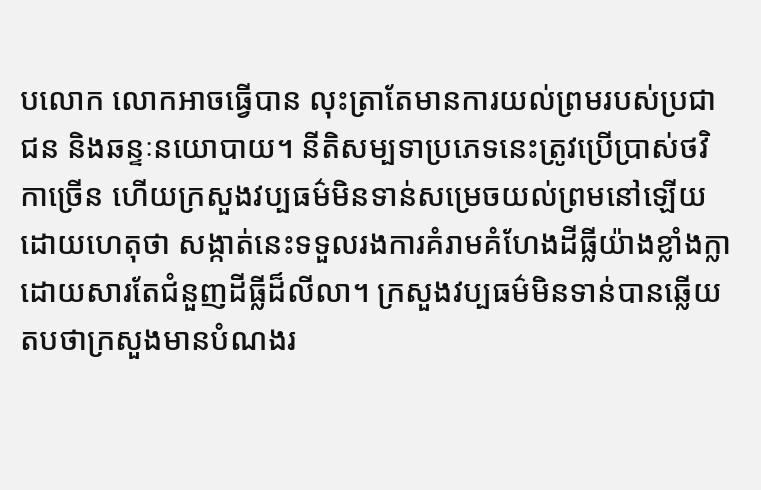បលោក លោកអាចធ្វើបាន លុះត្រាតែមានការយល់ព្រមរបស់ប្រជាជន និងឆន្ទៈនយោបាយ។ នីតិសម្បទាប្រភេទនេះត្រូវប្រើប្រាស់ថវិកាច្រើន ហើយក្រសួងវប្បធម៌មិនទាន់សម្រេចយល់ព្រមនៅឡើយ ដោយហេតុថា សង្កាត់នេះទទួលរងការគំរាមគំហែងដីធ្លីយ៉ាងខ្លាំងក្លា ដោយសារតែជំនួញដីធ្លីដ៏លីលា។ ក្រសួងវប្បធម៌មិនទាន់បានឆ្លើយតបថាក្រសួងមានបំណងរ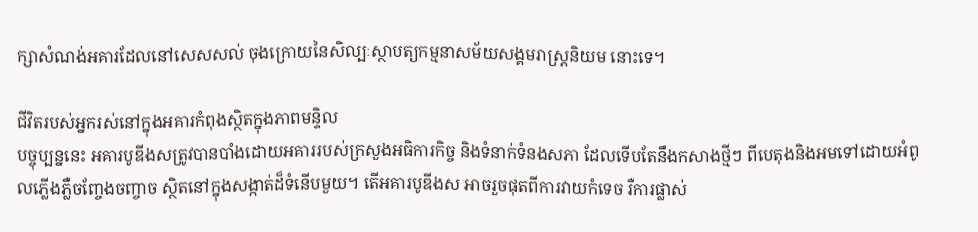ក្សាសំណង់អគារដែលនៅសេសសល់ ចុងក្រោយនៃសិល្បៈស្ថាបត្យកម្មនាសម័យសង្គមរាស្រ្តនិយម នោះទេ។

ជីវិតរបស់អ្នករស់នៅក្នុងអគារកំពុងស្ថិតក្នុងភាពមន្ទិល
បច្ចុប្បន្ននេះ អគារបូឌីងសត្រូវបានបាំងដោយអគាររបស់ក្រសួងអធិការកិច្ច និងទំនាក់ទំនងសភា ដែលទើបតែនឹងកសាងថ្មីៗ ពីបេតុងនិងអមទៅដោយអំពូលភ្លើងភ្លឺចញ្ចែងចញ្ចាច ស្ថិតនៅក្នុងសង្កាត់ដ៏ទំនើបមួយ។ តើអគារបូឌីងស អាចរួចផុតពីការវាយកំទេច រឺការផ្លាស់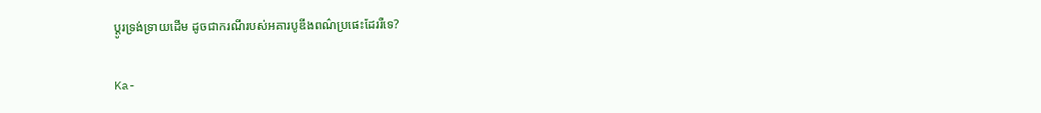ប្តូរទ្រង់ទ្រាយដើម ដូចជាករណីរបស់អគារបូឌីងពណ៌ប្រផេះដែររឺទេ?

Ka-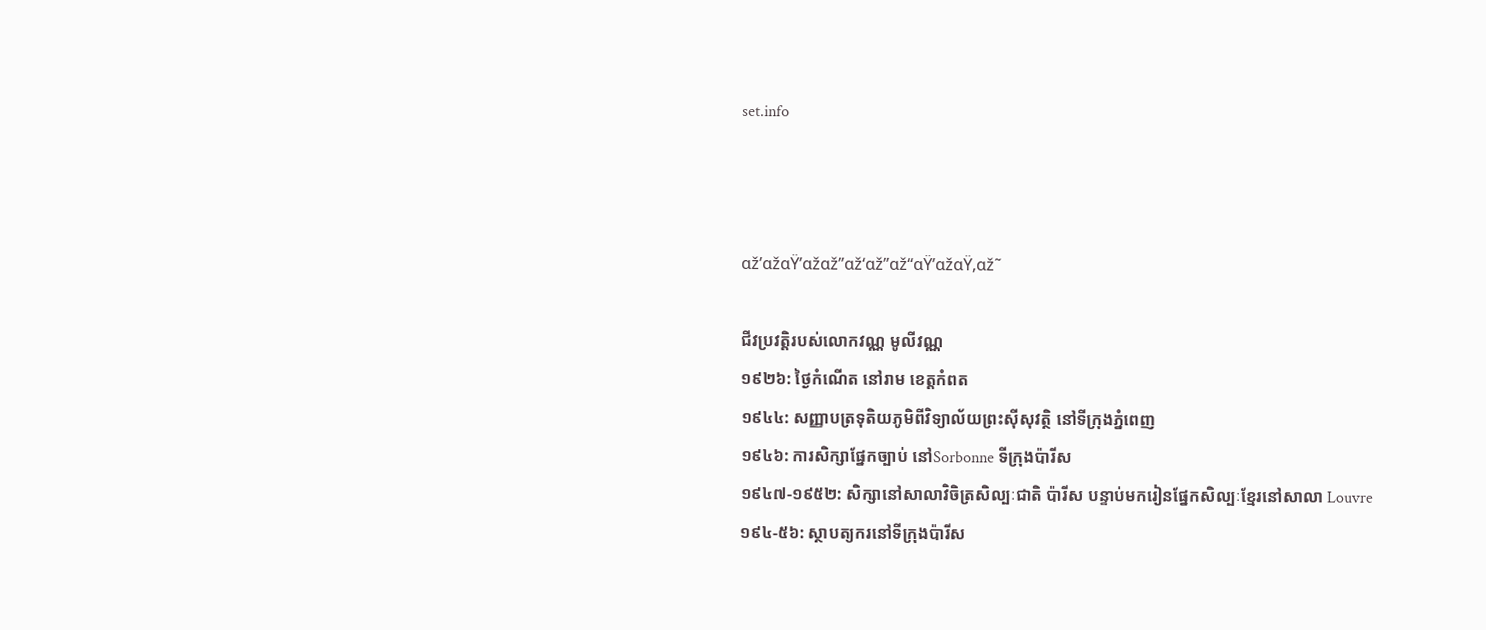set.info



αž’αžαŸ’αžαž”αž‘αž”αž“αŸ’αžαŸ‚αž˜

ជីវប្រវត្តិរបស់លោកវណ្ណ មូលីវណ្ណ
១៩២៦: ថ្ងៃកំណើត នៅរាម ខេត្តកំពត
១៩៤៤: សញ្ញាបត្រទុតិយភូមិពីវិទ្យាល័យព្រះស៊ីសុវត្ថិ នៅទីក្រុងភ្នំពេញ
១៩៤៦: ការសិក្សាផ្នែកច្បាប់ នៅSorbonne ទីក្រុងប៉ារីស
១៩៤៧-១៩៥២: សិក្សានៅសាលាវិចិត្រសិល្បៈជាតិ ប៉ារីស បន្ទាប់មករៀនផ្នែកសិល្បៈខ្មែរនៅសាលា Louvre
១៩៤-៥៦: ស្ថាបត្យករនៅទីក្រុងប៉ារីស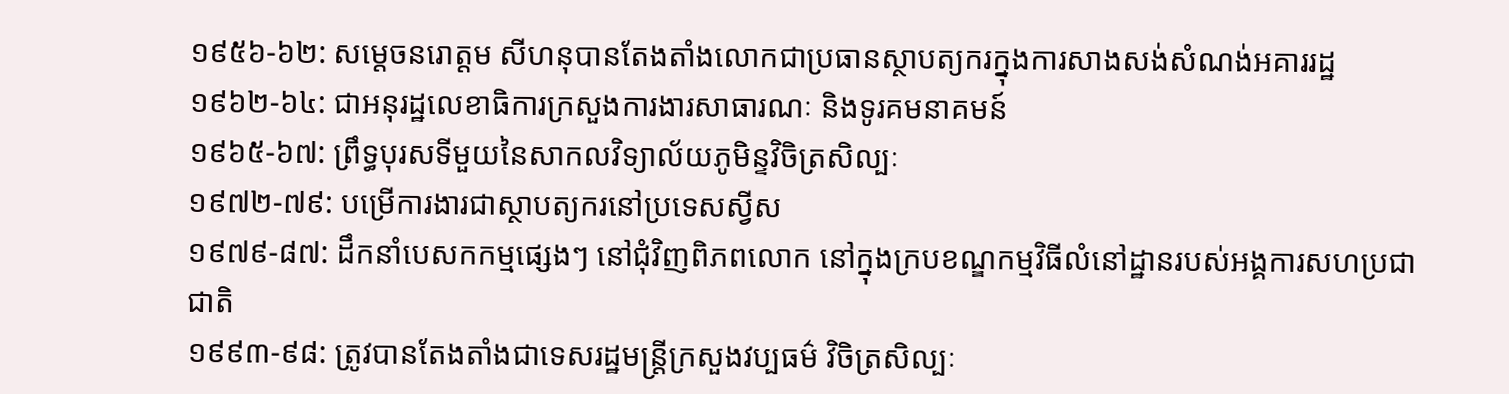១៩៥៦-៦២: សម្តេចនរោត្តម សីហនុបានតែងតាំងលោកជាប្រធានស្ថាបត្យករក្នុងការសាងសង់សំណង់អគាររដ្ឋ
១៩៦២-៦៤: ជាអនុរដ្ឋលេខាធិការក្រសួងការងារសាធារណៈ និងទូរគមនាគមន៍
១៩៦៥-៦៧: ព្រឹទ្ធបុរសទីមួយនៃសាកលវិទ្យាល័យភូមិន្ទវិចិត្រសិល្បៈ
១៩៧២-៧៩: បម្រើការងារជាស្ថាបត្យករនៅប្រទេសស្វីស
១៩៧៩-៨៧: ដឹកនាំបេសកកម្មផ្សេងៗ នៅជុំវិញពិភពលោក នៅក្នុងក្របខណ្ឌកម្មវិធីលំនៅដ្ឋានរបស់អង្គការសហប្រជាជាតិ
១៩៩៣-៩៨: ត្រូវបានតែងតាំងជាទេសរដ្ឋមន្ត្រីក្រសួងវប្បធម៌ វិចិត្រសិល្បៈ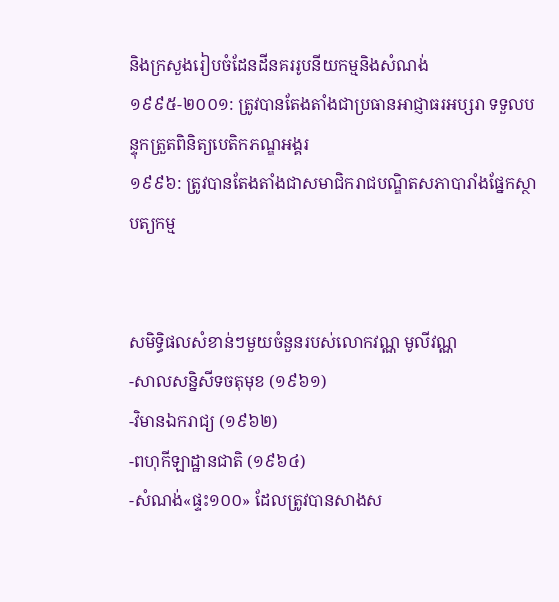និងក្រសួងរៀបចំដែនដីនគររូបនីយកម្មនិងសំណង់
១៩៩៥-២០០១: ត្រូវបានតែងតាំងជាប្រធានអាជ្ញាធរអប្សរា ទទួលបន្ទុកត្រួតពិនិត្យបេតិកភណ្ឌអង្គរ
១៩៩៦: ត្រូវបានតែងតាំងជាសមាជិករាជបណ្ឌិតសភាបារាំងផ្នែកស្ថាបត្យកម្ម


សមិទ្ធិផលសំខាន់ៗមួយចំនួនរបស់លោកវណ្ណ មូលីវណ្ណ
-សាលសន្និសីទចតុមុខ (១៩៦១)
-វិមានឯករាជ្យ (១៩៦២)
-ពហុកីឡាដ្ឋានជាតិ (១៩៦៤)
-សំណង់«ផ្ទះ១០០» ដែលត្រូវបានសាងស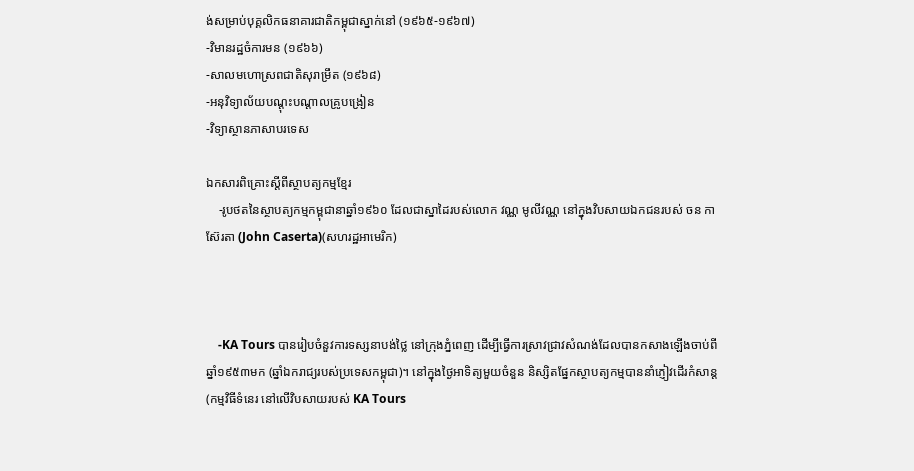ង់សម្រាប់បុគ្គលិកធនាគារជាតិកម្ពុជាស្នាក់នៅ (១៩៦៥-១៩៦៧)
-វិមានរដ្ឋចំការមន (១៩៦៦)
-សាលមហោស្រពជាតិសុរាម្រឹត (១៩៦៨)
-អនុវិទ្យាល័យបណ្តុះបណ្តាលគ្រូបង្រៀន
-វិទ្យាស្ថានភាសាបរទេស

ឯកសារពិគ្រោះស្តីពីស្ថាបត្យកម្មខ្មែរ
    -រូបថតនៃស្ថាបត្យកម្មកម្ពុជានាឆ្នាំ១៩៦០ ដែលជាស្នាដៃរបស់លោក វណ្ណ មូលីវណ្ណ នៅក្នុងវិបសាយឯកជនរបស់ ចន កាស៊ែរតា (John Caserta)(សហរដ្ឋអាមេរិក)



    -KA Tours បានរៀបចំនួវការទស្សនាបង់ថ្លៃ នៅក្រុងភ្នំពេញ ដើម្បីធ្វើការស្រាវជ្រាវសំណង់ដែលបានកសាងឡើងចាប់ពីឆ្នាំ១៩៥៣មក (ឆ្នាំឯករាជ្យរបស់ប្រទេសកម្ពុជា)។ នៅក្នុងថ្ងៃអាទិត្យមួយចំនួន និស្សិតផ្នែកស្ថាបត្យកម្មបាននាំភ្ញៀវដើរកំសាន្ត(កម្មវិធីទំនេរ នៅលើវិបសាយរបស់ KA Tours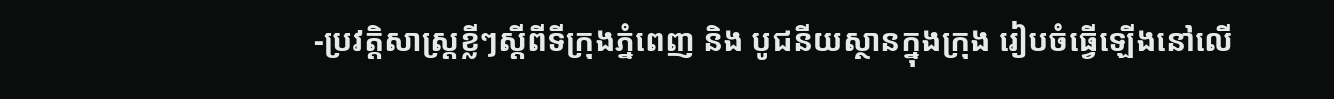-ប្រវត្តិសាស្រ្តខ្លីៗស្តីពីទីក្រុងភ្នំពេញ និង បូជនីយស្ថានក្នុងក្រុង រៀបចំធ្វើឡើងនៅលើ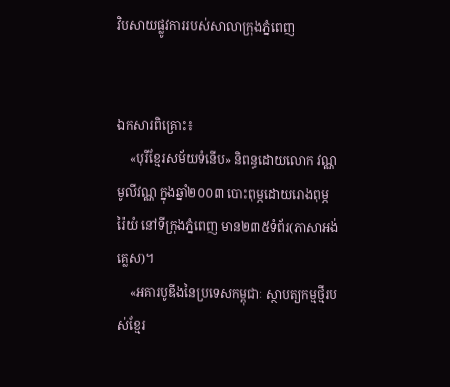វិបសាយផ្លូវការរបស់សាលាក្រុងភ្នំពេញ


ឯកសារពិគ្រោះ៖
    «បុរីខ្មែរសម័យទំនើប» និពន្ធដោយលោក វណ្ណ មូលីវណ្ណ ក្នុងឆ្នាំ២០០៣ បោះពុម្ភដោយរោងពុម្ភ រ៉ៃយំ នៅទីក្រុងភ្នំពេញ មាន២៣៥ទំព័រ(ភាសាអង់គ្លេស)។
    «អគារបូឌីងនៃប្រទេសកម្ពុជាៈ ស្ថាបត្យកម្មថ្មីរបស់ខ្មែរ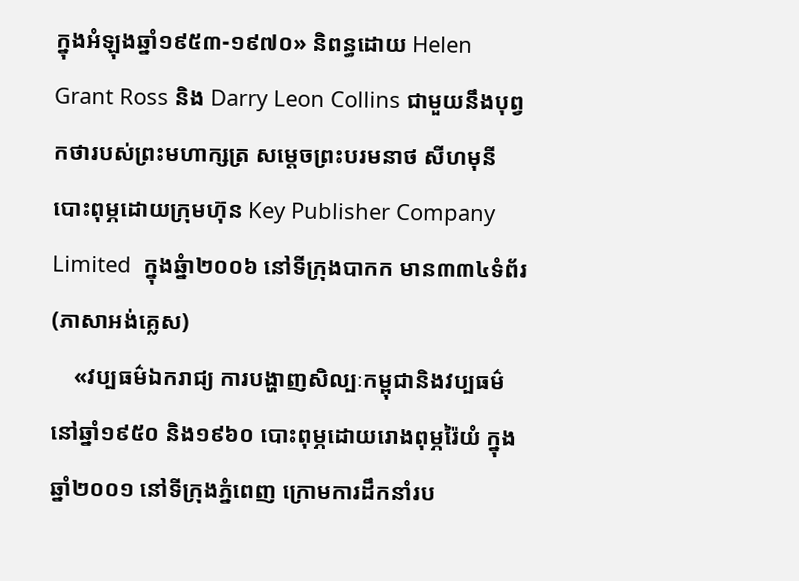ក្នុងអំឡុងឆ្នាំ១៩៥៣-១៩៧០» និពន្ធដោយ Helen Grant Ross និង Darry Leon Collins ជាមួយនឹងបុព្វកថារបស់ព្រះមហាក្សត្រ សម្តេចព្រះបរមនាថ សីហមុនី បោះពុម្ភដោយក្រុមហ៊ុន Key Publisher Company Limited  ក្នុងឆ្នំា២០០៦ នៅទីក្រុងបាកក មាន៣៣៤ទំព័រ (ភាសាអង់គ្លេស)
    «វប្បធម៌ឯករាជ្យ ការបង្ហាញសិល្បៈកម្ពុជានិងវប្បធម៌នៅឆ្នាំ១៩៥០ និង១៩៦០ បោះពុម្ភដោយរោងពុម្ភរ៉ៃយំ ក្នុងឆ្នាំ២០០១ នៅទីក្រុងភ្នំពេញ ក្រោមការដឹកនាំរប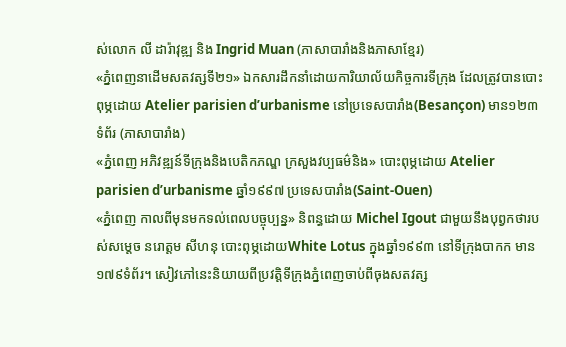ស់លោក លី ដារ៉ាវុឌ្ឍ និង Ingrid Muan (ភាសាបារាំងនិងភាសាខ្មែរ)
«ភ្នំពេញនាដើមសតវត្សទី២១» ឯកសារដឹកនាំដោយការិយាល័យកិច្ចការទីក្រុង ដែលត្រូវបានបោះពុម្ភដោយ Atelier parisien d’urbanisme នៅប្រទេសបារាំង(Besançon) មាន១២៣ទំព័រ (ភាសាបារាំង)
«ភ្នំពេញ អភិវឌ្ឍន៍ទីក្រុងនិងបេតិកភណ្ឌ ក្រសួងវប្បធម៌និង» បោះពុម្ភដោយ Atelier parisien d’urbanisme ឆ្នាំ១៩៩៧ ប្រទេសបារាំង(Saint-Ouen)
«ភ្នំពេញ កាលពីមុនមកទល់ពេលបច្ចុប្បន្ន» និពន្ធដោយ Michel Igout ជាមួយនឹងបុព្វកថារបស់សម្តេច នរោត្តម សីហនុ បោះពុម្ភដោយWhite Lotus ក្នុងឆ្នាំ១៩៩៣ នៅទីក្រុងបាកក មាន១៧៩ទំព័រ។ សៀវភៅនេះនិយាយពីប្រវត្តិទីក្រុងភ្នំពេញចាប់ពីចុងសតវត្ស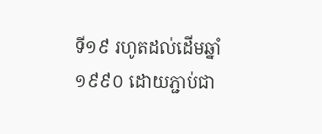ទី១៩ រហូតដល់ដើមឆ្នាំ១៩៩០ ដោយភ្ជាប់ជា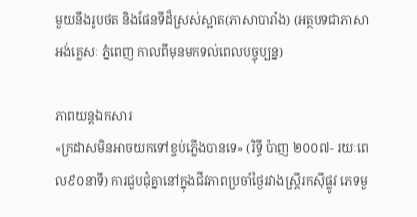មួយនឹងរូបថត និងផែនទីដ៏ស្រស់ស្អាត(ភាសាបារាំង) (អត្ថបទជាភាសាអង់គ្លេសៈ ភ្នំពេញ កាលពីមុនមកទល់ពេលបច្ចុប្បន្ន)

ភាពយន្តឯកសារ
«ក្រដាសមិនអាចយកទៅខ្ចប់ភ្លើងបានទេ» (រិទ្ធី ប៉ាញ ២០០៧- រយៈពេល៩០នាទី) ការជួបជុំគ្នានៅក្នុងជីវភាពប្រចាំថ្ងៃរវាងស្រ្តីរកស៊ីផ្លូវ ភេទមួ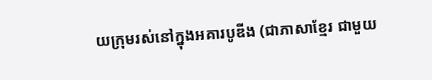យក្រុមរស់នៅក្នុងអគារបូឌីង (ជាភាសាខ្មែរ ជាមួយ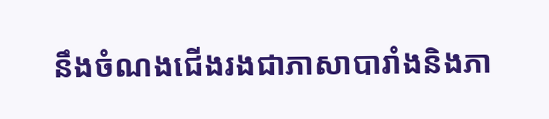នឹងចំណងជើងរងជាភាសាបារាំងនិងភា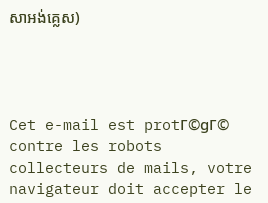សាអង់គ្លេស)




Cet e-mail est protΓ©gΓ© contre les robots collecteurs de mails, votre navigateur doit accepter le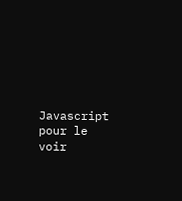Javascript pour le voir